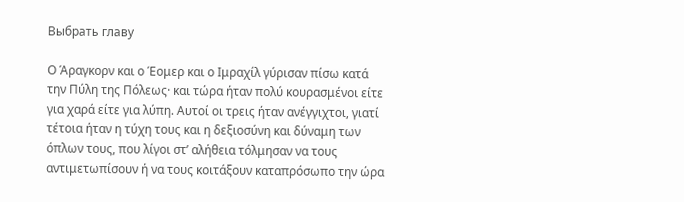Выбрать главу

Ο Άραγκορν και ο Έομερ και ο Ιμραχίλ γύρισαν πίσω κατά την Πύλη της Πόλεως· και τώρα ήταν πολύ κουρασμένοι είτε για χαρά είτε για λύπη. Αυτοί οι τρεις ήταν ανέγγιχτοι, γιατί τέτοια ήταν η τύχη τους και η δεξιοσύνη και δύναμη των όπλων τους, που λίγοι στ’ αλήθεια τόλμησαν να τους αντιμετωπίσουν ή να τους κοιτάξουν καταπρόσωπο την ώρα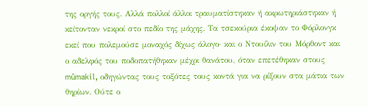της οργής τους. Αλλά πολλοί άλλοι τραυματίστηκαν ή ακρωτηριάστηκαν ή κείτονταν νεκροί στο πεδίο της μάχης. Τα τσεκούρια έκοψαν το Φόρλονγκ εκεί που πολεμούσε μοναχός δίχως άλογο· και ο Ντουίλιν του Μόρθοντ και ο αδελφός του ποδοπατήθηκαν μέχρι θανάτου, όταν επετέθηκαν στους mûmakil, οδηγώντας τους τοξότες τους κοντά για να ρίξουν στα μάτια των θηρίων. Ούτε ο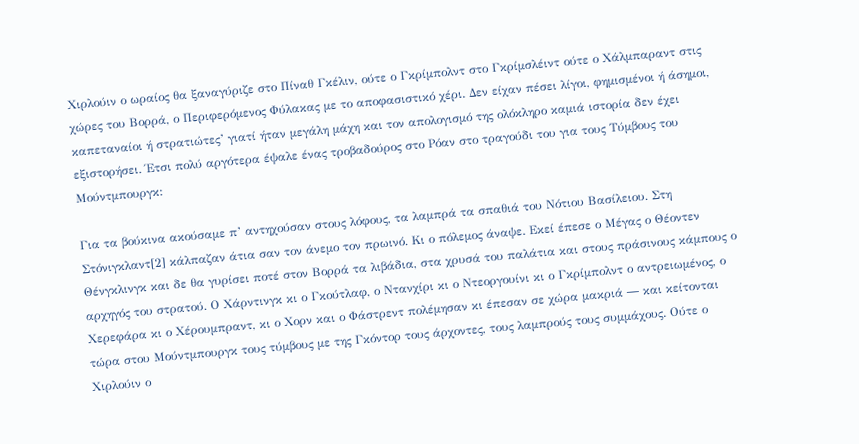Χιρλούιν ο ωραίος θα ξαναγύριζε στο Πίναθ Γκέλιν, ούτε ο Γκρίμπολντ στο Γκρίμσλέιντ ούτε ο Χάλμπαραντ στις χώρες του Βορρά, ο Περιφερόμενος Φύλακας με το αποφασιστικό χέρι. Δεν είχαν πέσει λίγοι, φημισμένοι ή άσημοι, καπεταναίοι ή στρατιώτες’ γιατί ήταν μεγάλη μάχη και τον απολογισμό της ολόκληρο καμιά ιστορία δεν έχει εξιστορήσει. Έτσι πολύ αργότερα έψαλε ένας τροβαδούρος στο Ρόαν στο τραγούδι του για τους Τύμβους του Μούντμπουργκ:

Για τα βούκινα ακούσαμε π’ αντηχούσαν στους λόφους, τα λαμπρά τα σπαθιά του Νότιου Βασίλειου. Στη Στόνιγκλαντ[2] κάλπαζαν άτια σαν τον άνεμο τον πρωινό. Κι ο πόλεμος άναψε. Εκεί έπεσε ο Μέγας ο Θέοντεν Θένγκλινγκ και δε θα γυρίσει ποτέ στον Βορρά τα λιβάδια, στα χρυσά του παλάτια και στους πράσινους κάμπους ο αρχηγός του στρατού. Ο Χάρντινγκ κι ο Γκούτλαφ, ο Ντανχίρι κι ο Ντεοργουίνι κι ο Γκρίμπολντ ο αντρειωμένος, ο Χερεφάρα κι ο Χέρουμπραντ, κι ο Χορν και ο Φάστρεντ πολέμησαν κι έπεσαν σε χώρα μακριά ― και κείτονται τώρα στου Μούντμπουργκ τους τύμβους με της Γκόντορ τους άρχοντες, τους λαμπρούς τους συμμάχους. Ούτε ο Χιρλούιν ο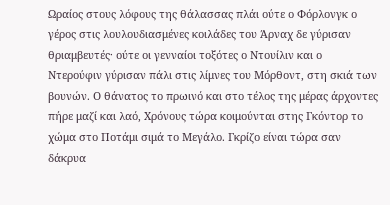Ωραίος στους λόφους της θάλασσας πλάι ούτε ο Φόρλονγκ ο γέρος στις λουλουδιασμένες κοιλάδες του Άρναχ δε γύρισαν θριαμβευτές· ούτε οι γενναίοι τοξότες ο Ντουίλιν και ο Ντερούφιν γύρισαν πάλι στις λίμνες του Μόρθοντ, στη σκιά των βουνών. Ο θάνατος το πρωινό και στο τέλος της μέρας άρχοντες πήρε μαζί και λαό, Χρόνους τώρα κοιμούνται στης Γκόντορ το χώμα στο Ποτάμι σιμά το Μεγάλο. Γκρίζο είναι τώρα σαν δάκρυα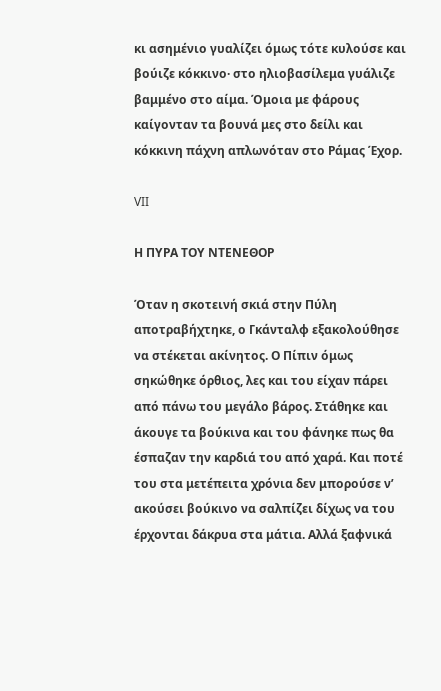κι ασημένιο γυαλίζει όμως τότε κυλούσε και βούιζε κόκκινο· στο ηλιοβασίλεμα γυάλιζε βαμμένο στο αίμα. Όμοια με φάρους καίγονταν τα βουνά μες στο δείλι και κόκκινη πάχνη απλωνόταν στο Ράμας Έχορ.

VII

Η ΠΥΡΑ ΤΟΥ ΝΤΕΝΕΘΟΡ

Όταν η σκοτεινή σκιά στην Πύλη αποτραβήχτηκε, ο Γκάνταλφ εξακολούθησε να στέκεται ακίνητος. Ο Πίπιν όμως σηκώθηκε όρθιος, λες και του είχαν πάρει από πάνω του μεγάλο βάρος. Στάθηκε και άκουγε τα βούκινα και του φάνηκε πως θα έσπαζαν την καρδιά του από χαρά. Και ποτέ του στα μετέπειτα χρόνια δεν μπορούσε ν’ ακούσει βούκινο να σαλπίζει δίχως να του έρχονται δάκρυα στα μάτια. Αλλά ξαφνικά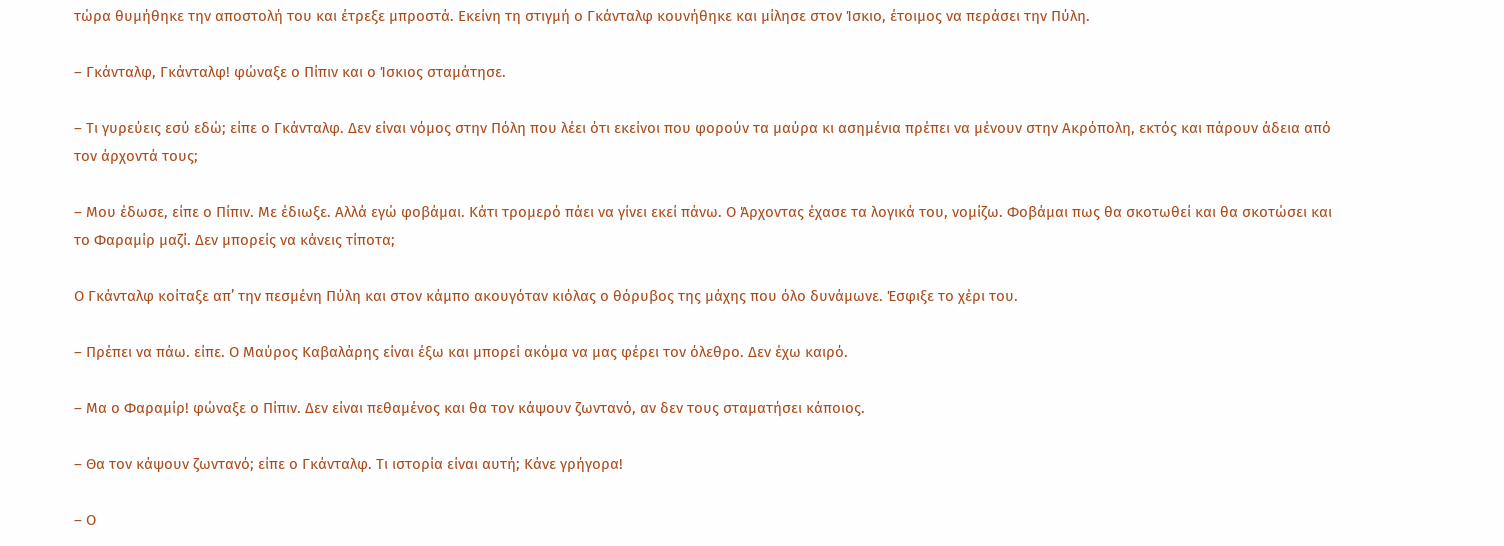τώρα θυμήθηκε την αποστολή του και έτρεξε μπροστά. Εκείνη τη στιγμή ο Γκάνταλφ κουνήθηκε και μίλησε στον Ίσκιο, έτοιμος να περάσει την Πύλη.

– Γκάνταλφ, Γκάνταλφ! φώναξε ο Πίπιν και ο Ίσκιος σταμάτησε.

– Τι γυρεύεις εσύ εδώ; είπε ο Γκάνταλφ. Δεν είναι νόμος στην Πόλη που λέει ότι εκείνοι που φορούν τα μαύρα κι ασημένια πρέπει να μένουν στην Ακρόπολη, εκτός και πάρουν άδεια από τον άρχοντά τους;

– Μου έδωσε, είπε ο Πίπιν. Με έδιωξε. Αλλά εγώ φοβάμαι. Κάτι τρομερό πάει να γίνει εκεί πάνω. Ο Άρχοντας έχασε τα λογικά του, νομίζω. Φοβάμαι πως θα σκοτωθεί και θα σκοτώσει και το Φαραμίρ μαζί. Δεν μπορείς να κάνεις τίποτα;

Ο Γκάνταλφ κοίταξε απ’ την πεσμένη Πύλη και στον κάμπο ακουγόταν κιόλας ο θόρυβος της μάχης που όλο δυνάμωνε. Έσφιξε το χέρι του.

– Πρέπει να πάω. είπε. Ο Μαύρος Καβαλάρης είναι έξω και μπορεί ακόμα να μας φέρει τον όλεθρο. Δεν έχω καιρό.

– Μα ο Φαραμίρ! φώναξε ο Πίπιν. Δεν είναι πεθαμένος και θα τον κάψουν ζωντανό, αν δεν τους σταματήσει κάποιος.

– Θα τον κάψουν ζωντανό; είπε ο Γκάνταλφ. Τι ιστορία είναι αυτή; Κάνε γρήγορα!

– Ο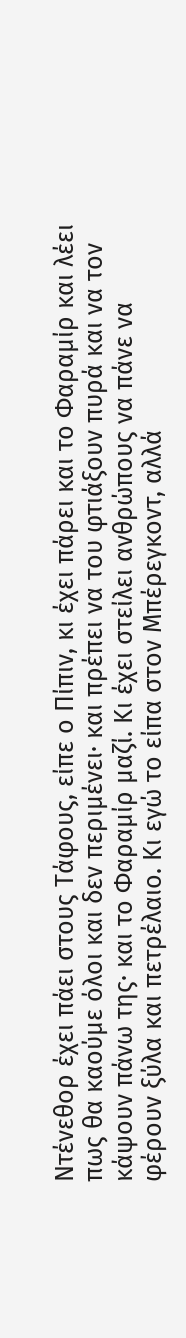Ντένεθορ έχει πάει στους Τάφους, είπε ο Πίπιν, κι έχει πάρει και το Φαραμίρ και λέει πως θα καούμε όλοι και δεν περιμένει· και πρέπει να του φτιάξουν πυρά και να τον κάψουν πάνω της· και το Φαραμίρ μαζί. Κι έχει στείλει ανθρώπους να πάνε να φέρουν ξύλα και πετρέλαιο. Κι εγώ το είπα στον Μπέρεγκοντ, αλλά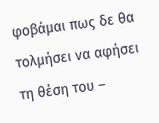φοβάμαι πως δε θα τολμήσει να αφήσει τη θέση του –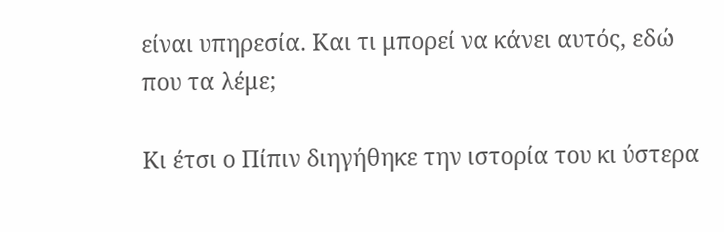είναι υπηρεσία. Και τι μπορεί να κάνει αυτός, εδώ που τα λέμε;

Κι έτσι ο Πίπιν διηγήθηκε την ιστορία του κι ύστερα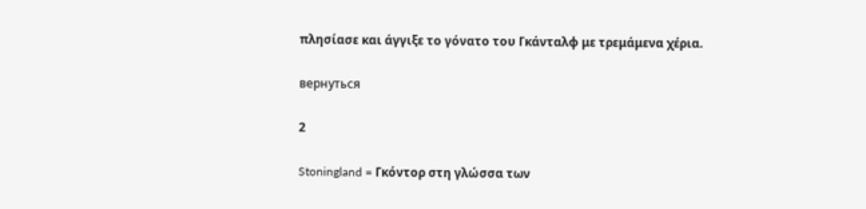πλησίασε και άγγιξε το γόνατο του Γκάνταλφ με τρεμάμενα χέρια.

вернуться

2

Stoningland = Γκόντορ στη γλώσσα των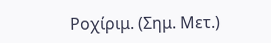Ροχίριμ. (Σημ. Μετ.)